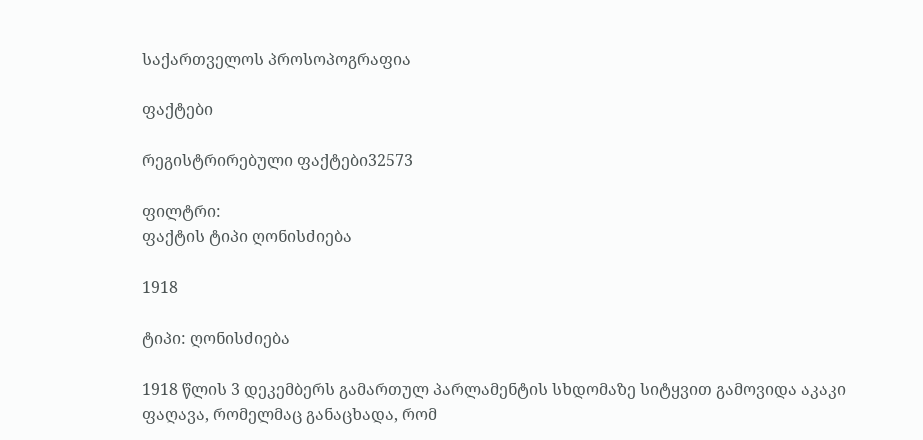საქართველოს პროსოპოგრაფია

ფაქტები

რეგისტრირებული ფაქტები32573

ფილტრი:
ფაქტის ტიპი ღონისძიება

1918

ტიპი: ღონისძიება

1918 წლის 3 დეკემბერს გამართულ პარლამენტის სხდომაზე სიტყვით გამოვიდა აკაკი ფაღავა, რომელმაც განაცხადა, რომ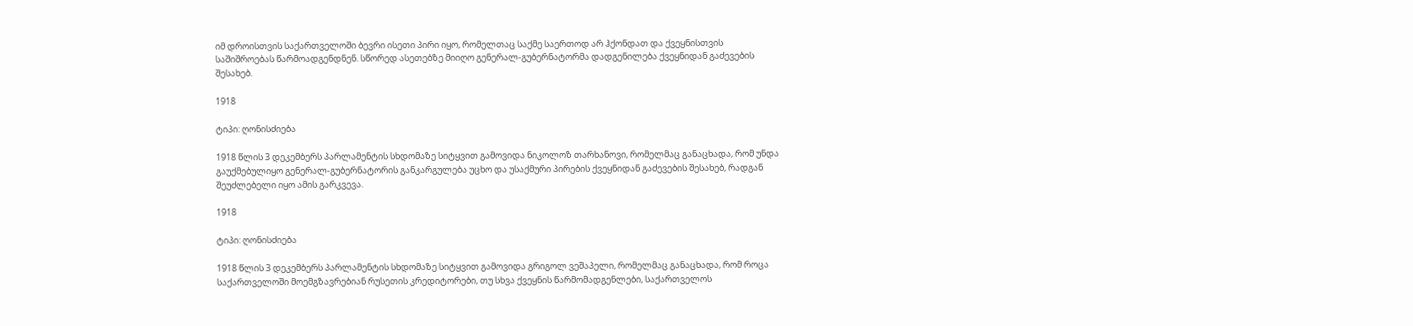იმ დროისთვის საქართველოში ბევრი ისეთი პირი იყო, რომელთაც საქმე საერთოდ არ ჰქონდათ და ქვეყნისთვის საშიშროებას წარმოადგენდნენ. სწორედ ასეთებზე მიიღო გენერალ-გუბერნატორმა დადგენილება ქვეყნიდან გაძევების შესახებ.

1918

ტიპი: ღონისძიება

1918 წლის 3 დეკემბერს პარლამენტის სხდომაზე სიტყვით გამოვიდა ნიკოლოზ თარხანოვი, რომელმაც განაცხადა, რომ უნდა გაუქმებულიყო გენერალ-გუბერნატორის განკარგულება უცხო და უსაქმური პირების ქვეყნიდან გაძევების შესახებ, რადგან შეუძლებელი იყო ამის გარკვევა.

1918

ტიპი: ღონისძიება

1918 წლის 3 დეკემბერს პარლამენტის სხდომაზე სიტყვით გამოვიდა გრიგოლ ვეშაპელი, რომელმაც განაცხადა, რომ როცა საქართველოში მოემგზავრებიან რუსეთის კრედიტორები, თუ სხვა ქვეყნის წარმომადგენლები, საქართველოს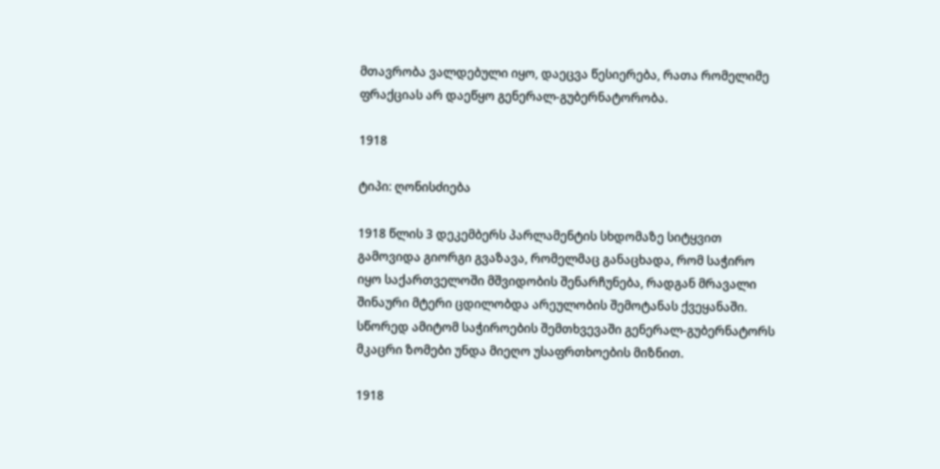მთავრობა ვალდებული იყო, დაეცვა წესიერება, რათა რომელიმე ფრაქციას არ დაეწყო გენერალ-გუბერნატორობა.

1918

ტიპი: ღონისძიება

1918 წლის 3 დეკემბერს პარლამენტის სხდომაზე სიტყვით გამოვიდა გიორგი გვაზავა, რომელმაც განაცხადა, რომ საჭირო იყო საქართველოში მშვიდობის შენარჩუნება, რადგან მრავალი შინაური მტერი ცდილობდა არეულობის შემოტანას ქვეყანაში. სწორედ ამიტომ საჭიროების შემთხვევაში გენერალ-გუბერნატორს მკაცრი ზომები უნდა მიეღო უსაფრთხოების მიზნით.

1918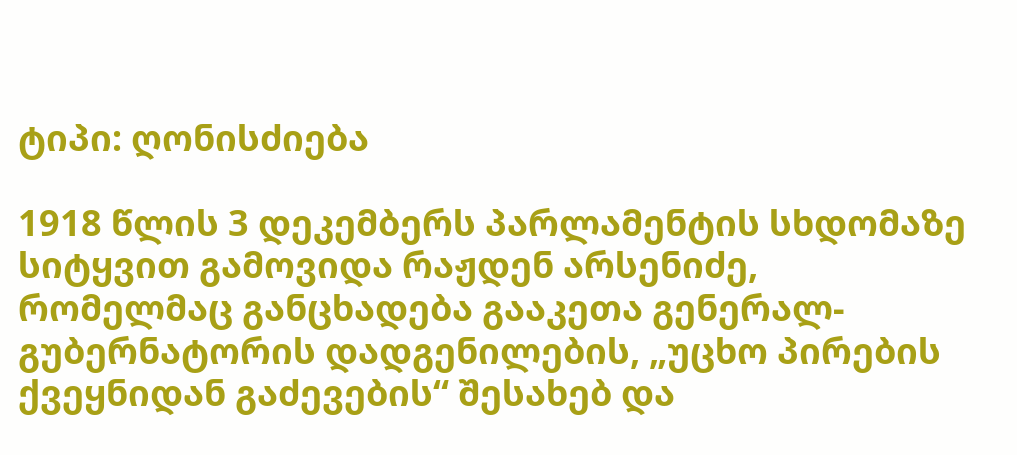ტიპი: ღონისძიება

1918 წლის 3 დეკემბერს პარლამენტის სხდომაზე სიტყვით გამოვიდა რაჟდენ არსენიძე, რომელმაც განცხადება გააკეთა გენერალ-გუბერნატორის დადგენილების, „უცხო პირების ქვეყნიდან გაძევების“ შესახებ და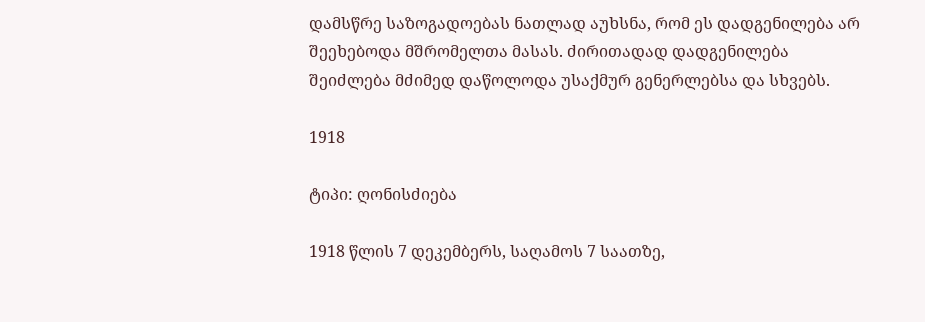დამსწრე საზოგადოებას ნათლად აუხსნა, რომ ეს დადგენილება არ შეეხებოდა მშრომელთა მასას. ძირითადად დადგენილება შეიძლება მძიმედ დაწოლოდა უსაქმურ გენერლებსა და სხვებს.

1918

ტიპი: ღონისძიება

1918 წლის 7 დეკემბერს, საღამოს 7 საათზე,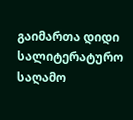გაიმართა დიდი სალიტერატურო საღამო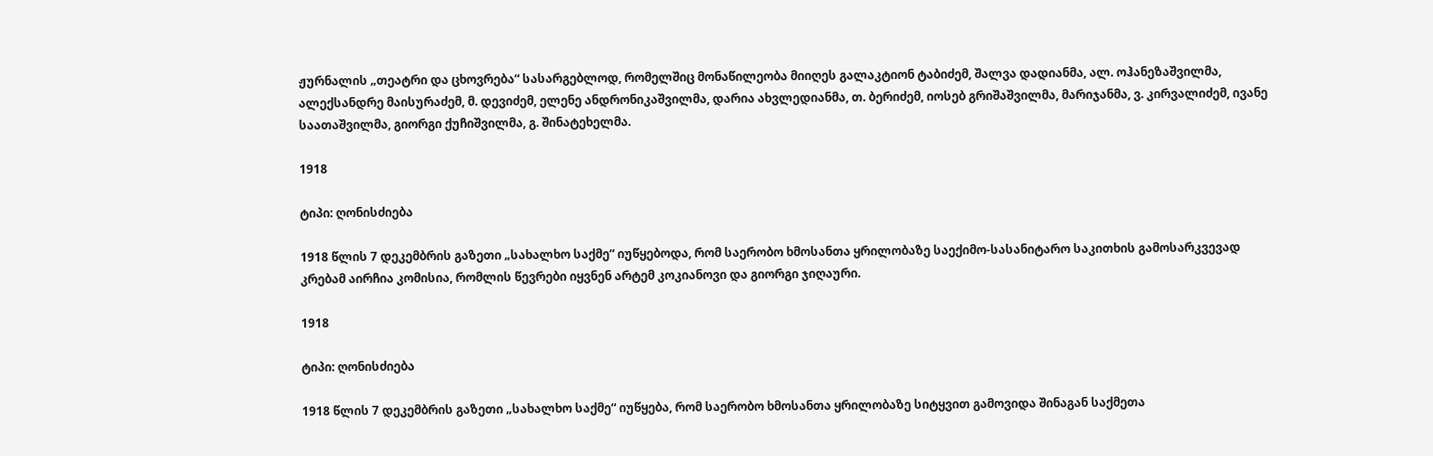ჟურნალის „თეატრი და ცხოვრება“ სასარგებლოდ, რომელშიც მონაწილეობა მიიღეს გალაკტიონ ტაბიძემ, შალვა დადიანმა, ალ. ოჰანეზაშვილმა, ალექსანდრე მაისურაძემ, მ. დევიძემ, ელენე ანდრონიკაშვილმა, დარია ახვლედიანმა, თ. ბერიძემ, იოსებ გრიშაშვილმა, მარიჯანმა, ვ. კირვალიძემ, ივანე საათაშვილმა, გიორგი ქუჩიშვილმა, გ. შინატეხელმა.

1918

ტიპი: ღონისძიება

1918 წლის 7 დეკემბრის გაზეთი „სახალხო საქმე“ იუწყებოდა, რომ საერობო ხმოსანთა ყრილობაზე საექიმო-სასანიტარო საკითხის გამოსარკვევად კრებამ აირჩია კომისია, რომლის წევრები იყვნენ არტემ კოკიანოვი და გიორგი ჯიღაური.

1918

ტიპი: ღონისძიება

1918 წლის 7 დეკემბრის გაზეთი „სახალხო საქმე“ იუწყება, რომ საერობო ხმოსანთა ყრილობაზე სიტყვით გამოვიდა შინაგან საქმეთა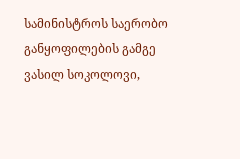სამინისტროს საერობო განყოფილების გამგე ვასილ სოკოლოვი,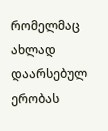რომელმაც ახლად დაარსებულ ერობას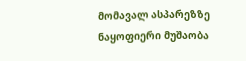მომავალ ასპარეზზე ნაყოფიერი მუშაობა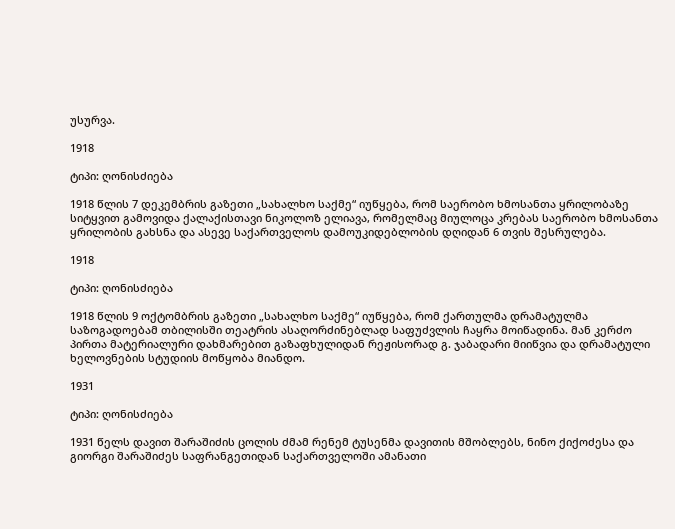უსურვა.

1918

ტიპი: ღონისძიება

1918 წლის 7 დეკემბრის გაზეთი „სახალხო საქმე“ იუწყება, რომ საერობო ხმოსანთა ყრილობაზე სიტყვით გამოვიდა ქალაქისთავი ნიკოლოზ ელიავა, რომელმაც მიულოცა კრებას საერობო ხმოსანთა ყრილობის გახსნა და ასევე საქართველოს დამოუკიდებლობის დღიდან 6 თვის შესრულება.

1918

ტიპი: ღონისძიება

1918 წლის 9 ოქტომბრის გაზეთი „სახალხო საქმე“ იუწყება, რომ ქართულმა დრამატულმა საზოგადოებამ თბილისში თეატრის ასაღორძინებლად საფუძვლის ჩაყრა მოიწადინა. მან კერძო პირთა მატერიალური დახმარებით გაზაფხულიდან რეჟისორად გ. ჯაბადარი მიიწვია და დრამატული ხელოვნების სტუდიის მოწყობა მიანდო.

1931

ტიპი: ღონისძიება

1931 წელს დავით შარაშიძის ცოლის ძმამ რენემ ტუსენმა დავითის მშობლებს, ნინო ქიქოძესა და გიორგი შარაშიძეს საფრანგეთიდან საქართველოში ამანათი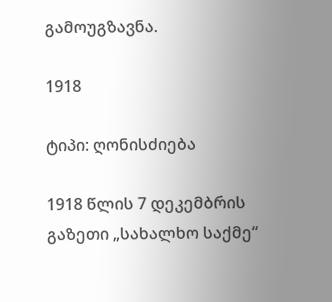გამოუგზავნა.

1918

ტიპი: ღონისძიება

1918 წლის 7 დეკემბრის გაზეთი „სახალხო საქმე“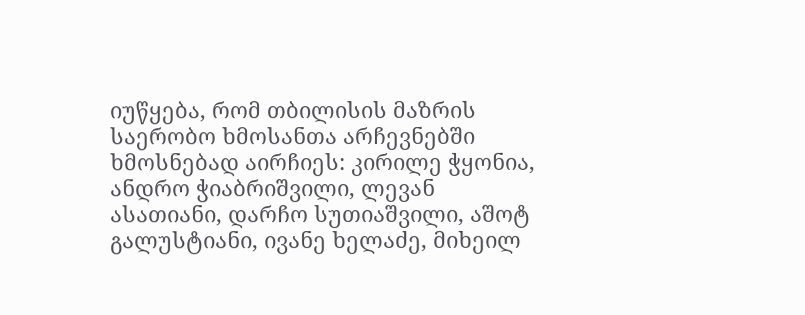იუწყება, რომ თბილისის მაზრის საერობო ხმოსანთა არჩევნებში ხმოსნებად აირჩიეს: კირილე ჭყონია, ანდრო ჭიაბრიშვილი, ლევან ასათიანი, დარჩო სუთიაშვილი, აშოტ გალუსტიანი, ივანე ხელაძე, მიხეილ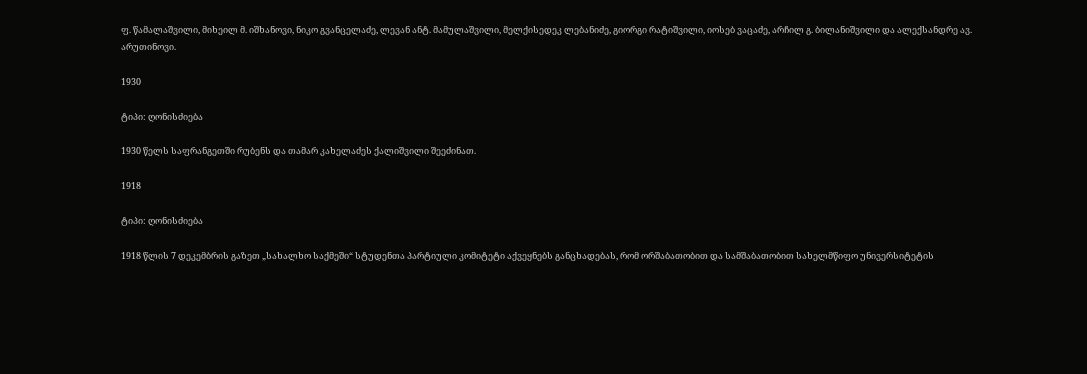ფ. წამალაშვილი, მიხეილ მ. იშხანოვი, ნიკო გვანცელაძე, ლევან ანტ. მამულაშვილი, მელქისედეკ ლებანიძე, გიორგი რატიშვილი, იოსებ ვაცაძე, არჩილ გ. ბილანიშვილი და ალექსანდრე ავ. არუთინოვი.

1930

ტიპი: ღონისძიება

1930 წელს საფრანგეთში რუბენს და თამარ კახელაძეს ქალიშვილი შეეძინათ.

1918

ტიპი: ღონისძიება

1918 წლის 7 დეკემბრის გაზეთ „სახალხო საქმეში“ სტუდენთა პარტიული კომიტეტი აქვეყნებს განცხადებას, რომ ორშაბათობით და სამშაბათობით სახელმწიფო უნივერსიტეტის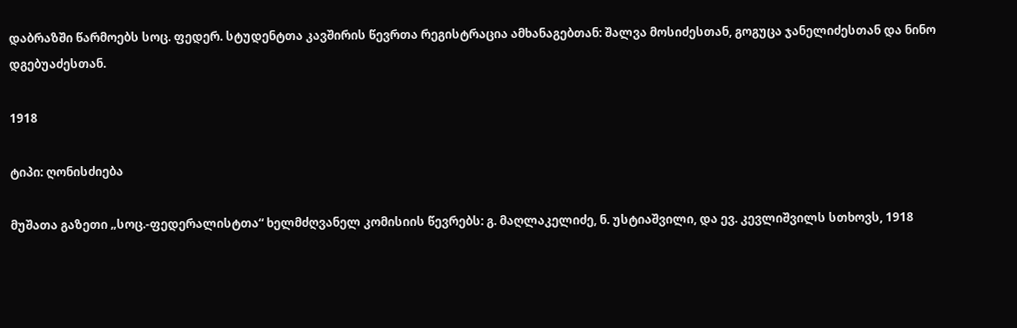დაბრაზში წარმოებს სოც. ფედერ. სტუდენტთა კავშირის წევრთა რეგისტრაცია ამხანაგებთან: შალვა მოსიძესთან, გოგუცა ჯანელიძესთან და ნინო დგებუაძესთან.

1918

ტიპი: ღონისძიება

მუშათა გაზეთი „სოც.-ფედერალისტთა“ ხელმძღვანელ კომისიის წევრებს: გ. მაღლაკელიძე, ნ. უსტიაშვილი, და ევ. კევლიშვილს სთხოვს, 1918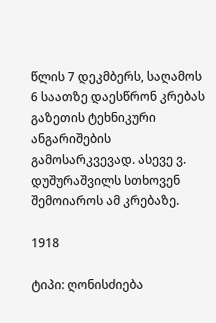წლის 7 დეკმბერს, საღამოს 6 საათზე დაესწრონ კრებას გაზეთის ტეხნიკური ანგარიშების გამოსარკვევად. ასევე ვ. დუშურაშვილს სთხოვენ შემოიაროს ამ კრებაზე.

1918

ტიპი: ღონისძიება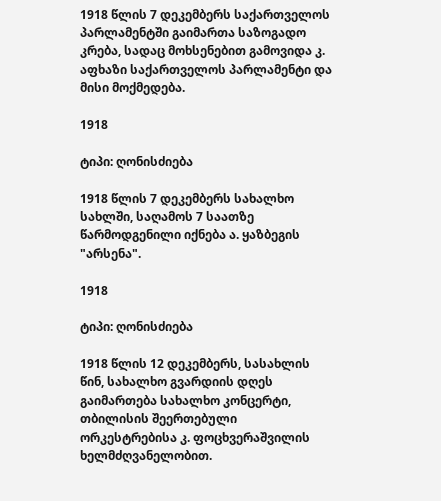1918 წლის 7 დეკემბერს საქართველოს პარლამენტში გაიმართა საზოგადო კრება, სადაც მოხსენებით გამოვიდა კ. აფხაზი საქართველოს პარლამენტი და მისი მოქმედება.

1918

ტიპი: ღონისძიება

1918 წლის 7 დეკემბერს სახალხო სახლში, საღამოს 7 საათზე წარმოდგენილი იქნება ა. ყაზბეგის "არსენა".

1918

ტიპი: ღონისძიება

1918 წლის 12 დეკემბერს, სასახლის წინ, სახალხო გვარდიის დღეს გაიმართება სახალხო კონცერტი, თბილისის შეერთებული ორკესტრებისა კ. ფოცხვერაშვილის ხელმძღვანელობით.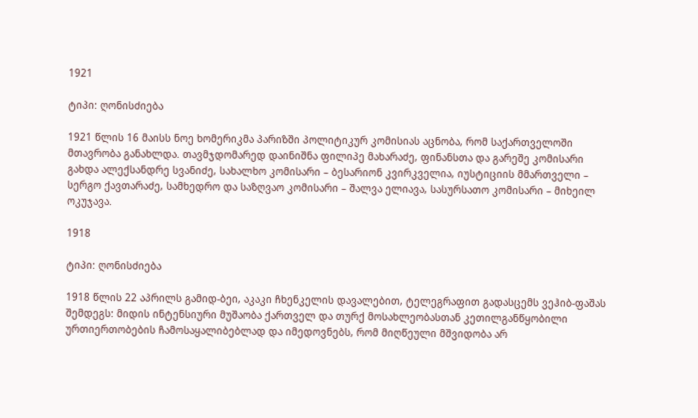1921

ტიპი: ღონისძიება

1921 წლის 16 მაისს ნოე ხომერიკმა პარიზში პოლიტიკურ კომისიას აცნობა, რომ საქართველოში მთავრობა განახლდა. თავმჯდომარედ დაინიშნა ფილიპე მახარაძე, ფინანსთა და გარეშე კომისარი გახდა ალექსანდრე სვანიძე, სახალხო კომისარი – ბესარიონ კვირკველია, იუსტიციის მმართველი – სერგო ქავთარაძე, სამხედრო და საზღვაო კომისარი – შალვა ელიავა, სასურსათო კომისარი – მიხეილ ოკუჯავა.

1918

ტიპი: ღონისძიება

1918 წლის 22 აპრილს გამიდ-ბეი, აკაკი ჩხენკელის დავალებით, ტელეგრაფით გადასცემს ვეჰიბ-ფაშას შემდეგს: მიდის ინტენსიური მუშაობა ქართველ და თურქ მოსახლეობასთან კეთილგანწყობილი ურთიერთობების ჩამოსაყალიბებლად და იმედოვნებს, რომ მიღწეული მშვიდობა არ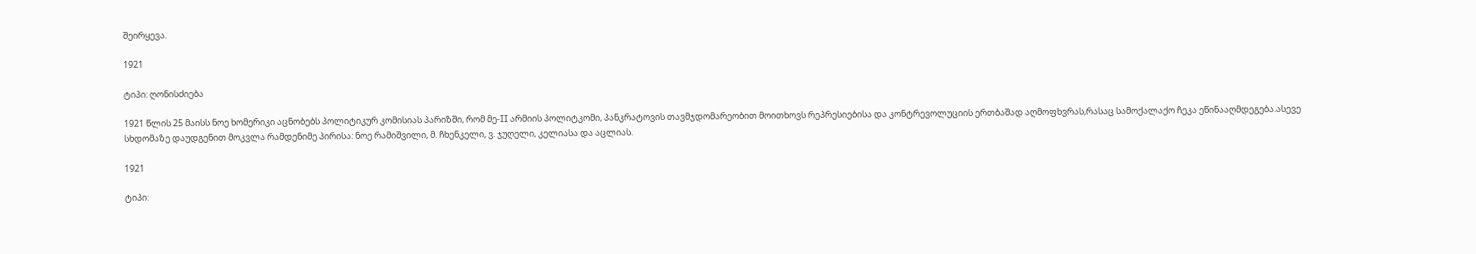შეირყევა.

1921

ტიპი: ღონისძიება

1921 წლის 25 მაისს ნოე ხომერიკი აცნობებს პოლიტიკურ კომისიას პარიზში, რომ მე-II არმიის პოლიტკომი, პანკრატოვის თავმჯდომარეობით მოითხოვს რეპრესიებისა და კონტრევოლუციის ერთბაშად აღმოფხვრას,რასაც სამოქალაქო ჩეკა ეწინააღმდეგება.ასევე სხდომაზე დაუდგენით მოკვლა რამდენიმე პირისა: ნოე რამიშვილი, მ. ჩხენკელი, ვ. ჯუღელი, კელიასა და აცლიას.

1921

ტიპი: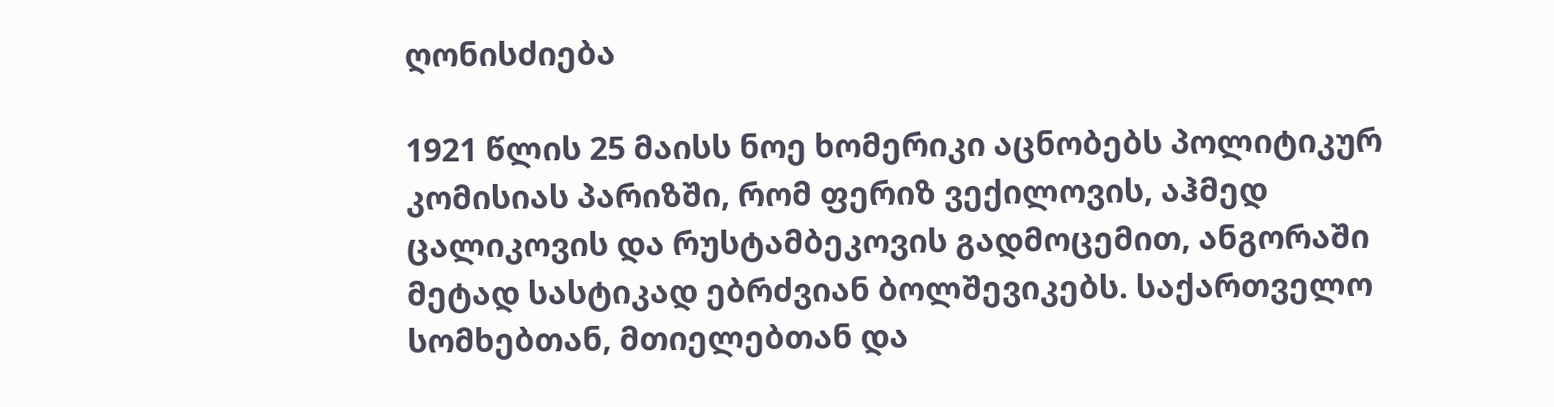ღონისძიება

1921 წლის 25 მაისს ნოე ხომერიკი აცნობებს პოლიტიკურ კომისიას პარიზში, რომ ფერიზ ვექილოვის, აჰმედ ცალიკოვის და რუსტამბეკოვის გადმოცემით, ანგორაში მეტად სასტიკად ებრძვიან ბოლშევიკებს. საქართველო სომხებთან, მთიელებთან და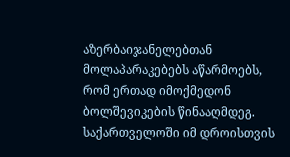აზერბაიჯანელებთან მოლაპარაკებებს აწარმოებს, რომ ერთად იმოქმედონ ბოლშევიკების წინააღმდეგ. საქართველოში იმ დროისთვის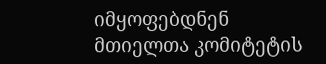იმყოფებდნენ მთიელთა კომიტეტის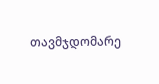თავმჯდომარე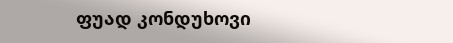ფუად კონდუხოვი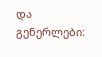და გენერლები: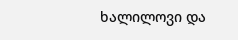ხალილოვი და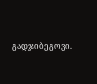გადჯიბეგოვი.